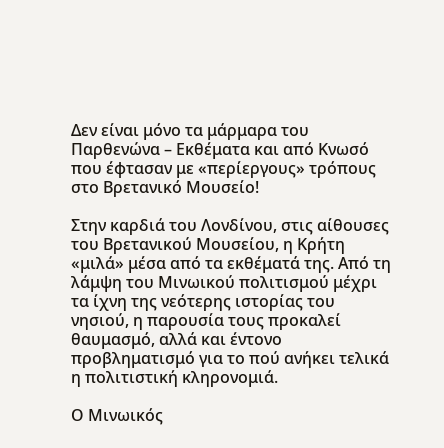Δεν είναι μόνο τα μάρμαρα του Παρθενώνα – Εκθέματα και από Κνωσό που έφτασαν με «περίεργους» τρόπους στο Βρετανικό Μουσείο!

Στην καρδιά του Λονδίνου, στις αίθουσες του Βρετανικού Μουσείου, η Κρήτη «μιλά» μέσα από τα εκθέματά της. Από τη λάμψη του Μινωικού πολιτισμού μέχρι τα ίχνη της νεότερης ιστορίας του νησιού, η παρουσία τους προκαλεί θαυμασμό, αλλά και έντονο προβληματισμό για το πού ανήκει τελικά η πολιτιστική κληρονομιά.

Ο Μινωικός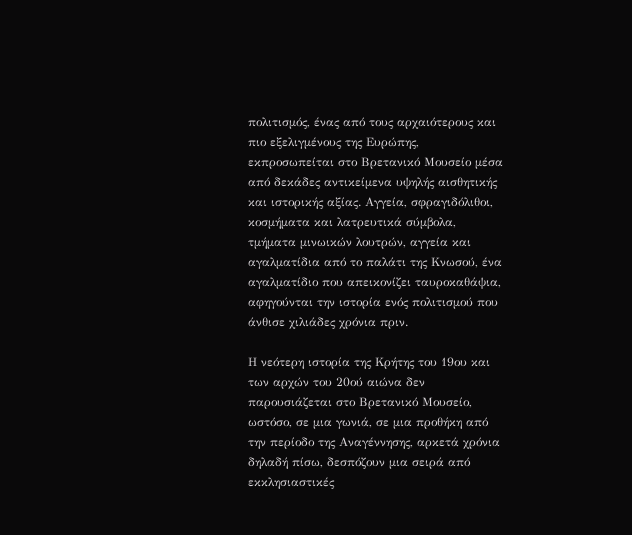πολιτισμός, ένας από τους αρχαιότερους και πιο εξελιγμένους της Ευρώπης, εκπροσωπείται στο Βρετανικό Μουσείο μέσα από δεκάδες αντικείμενα υψηλής αισθητικής και ιστορικής αξίας. Αγγεία, σφραγιδόλιθοι, κοσμήματα και λατρευτικά σύμβολα, τμήματα μινωικών λουτρών, αγγεία και αγαλματίδια από το παλάτι της Κνωσού, ένα αγαλματίδιο που απεικονίζει ταυροκαθάψια, αφηγούνται την ιστορία ενός πολιτισμού που άνθισε χιλιάδες χρόνια πριν.

Η νεότερη ιστορία της Κρήτης του 19ου και των αρχών του 20ού αιώνα δεν παρουσιάζεται στο Βρετανικό Μουσείο, ωστόσο, σε μια γωνιά, σε μια προθήκη από την περίοδο της Αναγέννησης, αρκετά χρόνια δηλαδή πίσω, δεσπόζουν μια σειρά από εκκλησιαστικές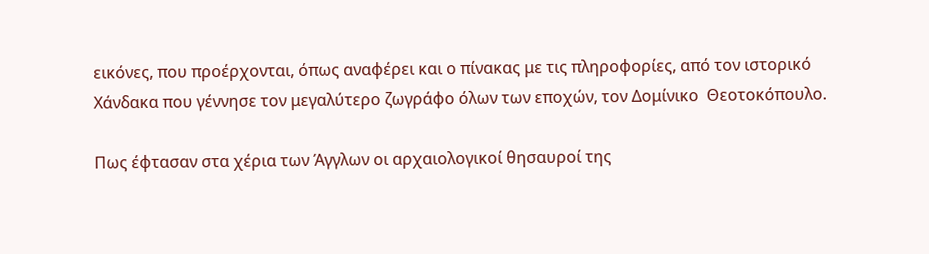εικόνες, που προέρχονται, όπως αναφέρει και ο πίνακας με τις πληροφορίες, από τον ιστορικό Χάνδακα που γέννησε τον μεγαλύτερο ζωγράφο όλων των εποχών, τον Δομίνικο  Θεοτοκόπουλο.

Πως έφτασαν στα χέρια των Άγγλων οι αρχαιολογικοί θησαυροί της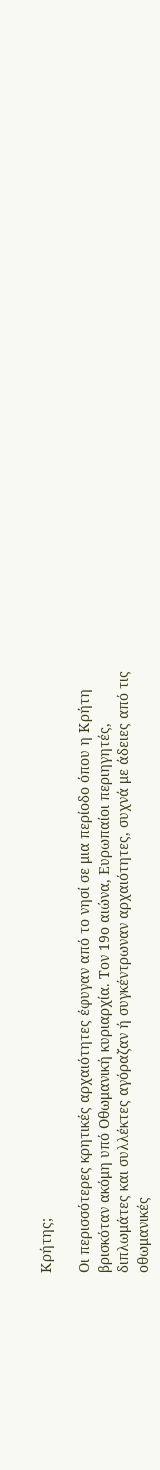Κρήτης;

Οι περισσότερες κρητικές αρχαιότητες έφυγαν από το νησί σε μια περίοδο όπου η Κρήτη βρισκόταν ακόμη υπό Οθωμανική κυριαρχία. Τον 19ο αιώνα, Ευρωπαίοι περιηγητές, διπλωμάτες και συλλέκτες αγόραζαν ή συγκέντρωναν αρχαιότητες, συχνά με άδειες από τις οθωμανικές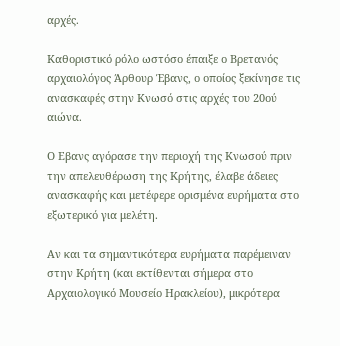αρχές.

Καθοριστικό ρόλο ωστόσο έπαιξε ο Βρετανός αρχαιολόγος Άρθουρ Έβανς, ο οποίος ξεκίνησε τις ανασκαφές στην Κνωσό στις αρχές του 20ού αιώνα.

Ο Εβανς αγόρασε την περιοχή της Κνωσού πριν την απελευθέρωση της Κρήτης, έλαβε άδειες ανασκαφής και μετέφερε ορισμένα ευρήματα στο εξωτερικό για μελέτη.

Αν και τα σημαντικότερα ευρήματα παρέμειναν στην Κρήτη (και εκτίθενται σήμερα στο Αρχαιολογικό Μουσείο Ηρακλείου), μικρότερα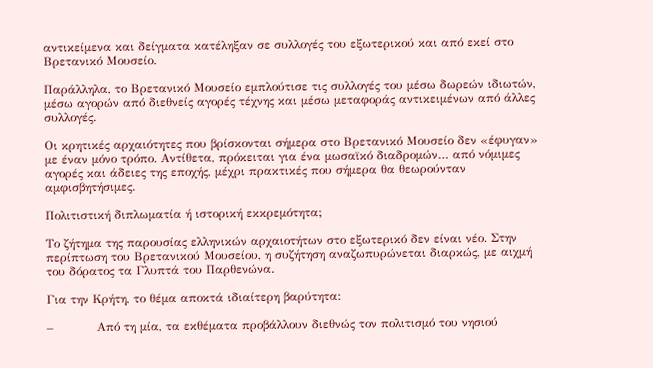αντικείμενα και δείγματα κατέληξαν σε συλλογές του εξωτερικού και από εκεί στο Βρετανικό Μουσείο.

Παράλληλα, το Βρετανικό Μουσείο εμπλούτισε τις συλλογές του μέσω δωρεών ιδιωτών, μέσω αγορών από διεθνείς αγορές τέχνης και μέσω μεταφοράς αντικειμένων από άλλες συλλογές.

Οι κρητικές αρχαιότητες που βρίσκονται σήμερα στο Βρετανικό Μουσείο δεν «έφυγαν» με έναν μόνο τρόπο. Αντίθετα, πρόκειται για ένα μωσαϊκό διαδρομών… από νόμιμες αγορές και άδειες της εποχής, μέχρι πρακτικές που σήμερα θα θεωρούνταν αμφισβητήσιμες.

Πολιτιστική διπλωματία ή ιστορική εκκρεμότητα;

Το ζήτημα της παρουσίας ελληνικών αρχαιοτήτων στο εξωτερικό δεν είναι νέο. Στην περίπτωση του Βρετανικού Μουσείου, η συζήτηση αναζωπυρώνεται διαρκώς, με αιχμή του δόρατος τα Γλυπτά του Παρθενώνα.

Για την Κρήτη, το θέμα αποκτά ιδιαίτερη βαρύτητα:

–           Από τη μία, τα εκθέματα προβάλλουν διεθνώς τον πολιτισμό του νησιού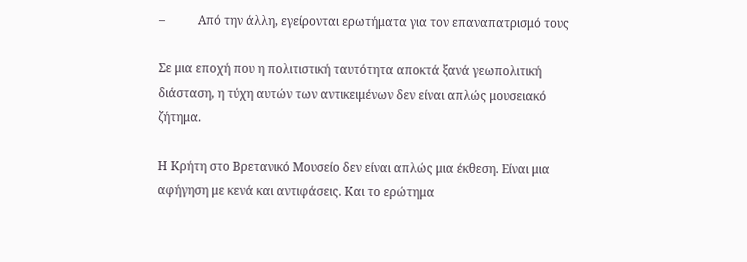–           Από την άλλη, εγείρονται ερωτήματα για τον επαναπατρισμό τους

Σε μια εποχή που η πολιτιστική ταυτότητα αποκτά ξανά γεωπολιτική διάσταση, η τύχη αυτών των αντικειμένων δεν είναι απλώς μουσειακό ζήτημα.

Η Κρήτη στο Βρετανικό Μουσείο δεν είναι απλώς μια έκθεση. Είναι μια αφήγηση με κενά και αντιφάσεις. Και το ερώτημα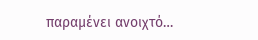παραμένει ανοιχτό…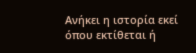Ανήκει η ιστορία εκεί όπου εκτίθεται ή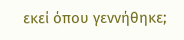εκεί όπου γεννήθηκε;